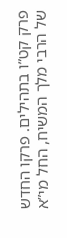פרק קט”ו בתהילים. פרקו החדש של הרבי מלך המשיח, החל מי”א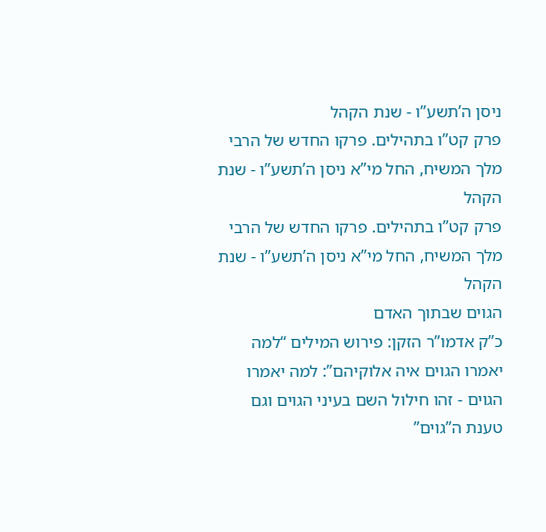ניסן ה’תשע”ו - שנת הקהל
פרק קט”ו בתהילים. פרקו החדש של הרבי מלך המשיח, החל מי”א ניסן ה’תשע”ו - שנת הקהל
פרק קט”ו בתהילים. פרקו החדש של הרבי מלך המשיח, החל מי”א ניסן ה’תשע”ו - שנת הקהל
הגוים שבתוך האדם
כ”ק אדמו”ר הזקן: פירוש המילים “למה יאמרו הגוים איה אלוקיהם”: למה יאמרו הגוים - זהו חילול השם בעיני הגוים וגם טענת ה”גוים”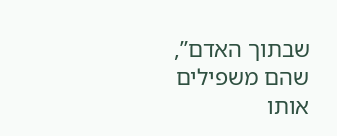שבתוך האדם”, שהם משפילים אותו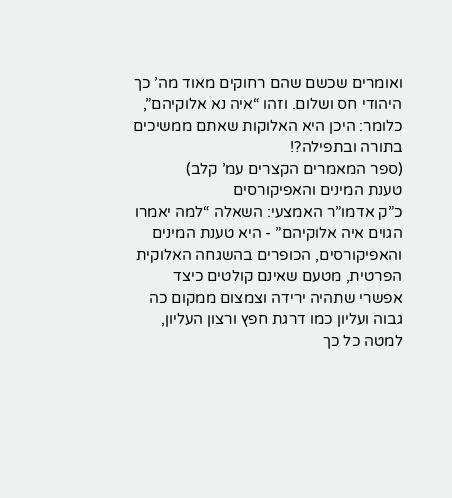ואומרים שכשם שהם רחוקים מאוד מה’ כך היהודי חס ושלום. וזהו “איה נא אלוקיהם”, כלומר: היכן היא האלוקות שאתם ממשיכים בתורה ובתפילה?!
(ספר המאמרים הקצרים עמ’ קלב)
טענת המינים והאפיקורסים
כ”ק אדמו”ר האמצעי: השאלה “למה יאמרו הגוים איה אלוקיהם” - היא טענת המינים והאפיקורסים, הכופרים בהשגחה האלוקית הפרטית, מטעם שאינם קולטים כיצד אפשרי שתהיה ירידה וצמצום ממקום כה גבוה ועליון כמו דרגת חפץ ורצון העליון, למטה כל כך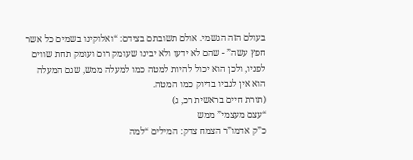בעולם הזה הגשמי. אולם תשובתם בצידם: “ואלוקינו בשמים כל אשר חפץ עשה” - שהם לא ידעו ולא יבינו שעומק רום ועומק תחת שווים לפניו, ולכן הוא יכול להיות למטה כמו למעלה ממש, שגם המעלה הוא אין לגביו בדיוק כמו המטה.
(תורת חיים בראשית רכ, ג)
“עצם מעצמי” ממש
כ”ק אדמו”ר הצמח צדק: המילים “למה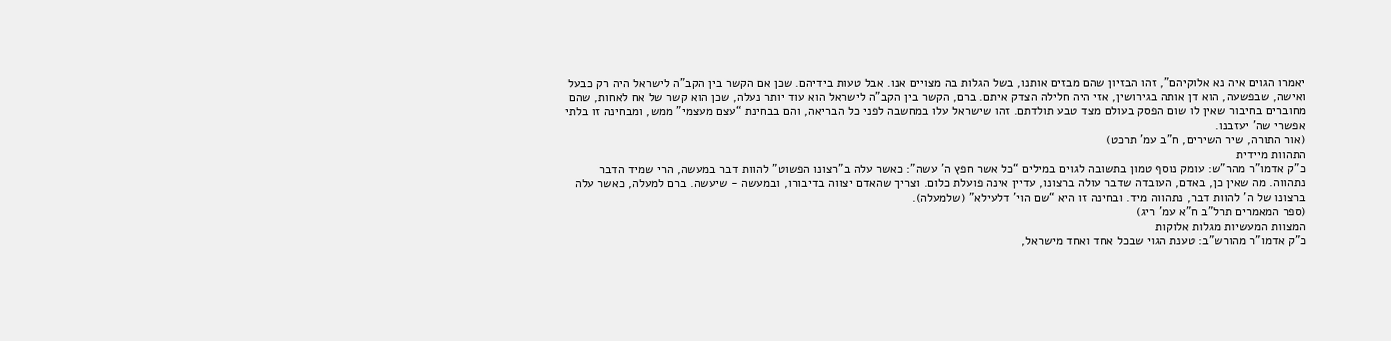יאמרו הגוים איה נא אלוקיהם”, זהו הבזיון שהם מבזים אותנו, בשל הגלות בה מצויים אנו. אבל טעות בידיהם. שכן אם הקשר בין הקב”ה לישראל היה רק כבעל ואישה, שבפשעה, הוא דן אותה בגירושין, אזי היה חלילה הצדק איתם. ברם, הקשר בין הקב”ה לישראל הוא עוד יותר נעלה, שכן הוא קשר של אח לאחות, שהם מחוברים בחיבור שאין לו שום הפסק בעולם מצד טבע תולדתם. זהו שישראל עלו במחשבה לפני כל הבריאה, והם בבחינת “עצם מעצמי” ממש, ומבחינה זו בלתי אפשרי שה’ יעזבנו.
(אור התורה, שיר השירים, ח”ב עמ’ תרכט)
התהוות מיידית
כ”ק אדמו”ר מהר”ש: עומק נוסף טמון בתשובה לגוים במילים “כל אשר חפץ ה’ עשה”: כאשר עלה ב”רצונו הפשוט” להוות דבר במעשה, הרי שמיד הדבר נתהווה. מה שאין כן, באדם, העובדה שדבר עולה ברצונו, עדיין אינה פועלת כלום. וצריך שהאדם יצווה בדיבורו, ובמעשה - שיעשה. ברם למעלה, כאשר עלה ברצונו של ה’ להוות דבר, נתהווה מיד. ובחינה זו היא “שם הוי’ דלעילא” (שלמעלה).
(ספר המאמרים תרל”ב ח”א עמ’ ריג)
המצוות המעשיות מגלות אלוקות
כ”ק אדמו”ר מהורש”ב: טענת הגוי שבכל אחד ואחד מישראל,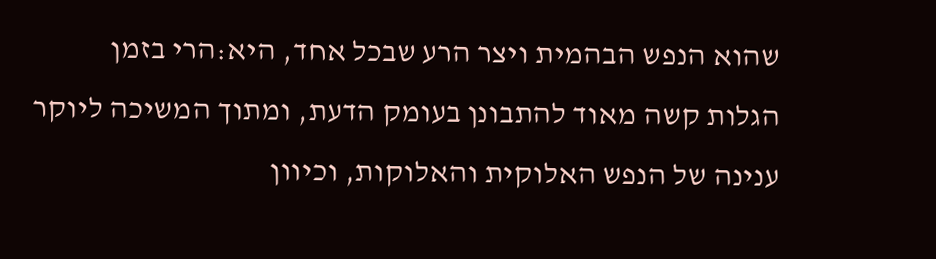שהוא הנפש הבהמית ויצר הרע שבכל אחד, היא:הרי בזמן הגלות קשה מאוד להתבונן בעומק הדעת, ומתוך המשיכה ליוקר ענינה של הנפש האלוקית והאלוקות, וכיוון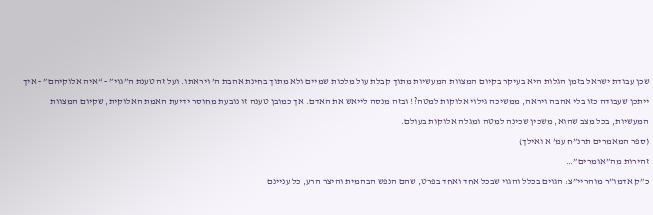שכן עבודת ישראל בזמן הגלות היא בעיקר בקיום המצוות המעשיות מתוך קבלת עול מלכות שמיים ולא מתוך בחינת אהבת ה’ ויראתו. ועל זה טענת ה”גוי” - “איה אלוקיהם” - איך ייתכן שעבודה כזו בלי אהבה ויראה, ממשיכה גילוי אלוקות למטה?! ובזה מנסה לייאש את האדם. אך כמובן טענה זו נובעת מחוסר ידיעת האמת האלוקית, שקיום המצוות המעשיות, בכל מצב שהוא, משכין שכינה למטה ומגלה אלוקות בעולם.
(ספר המאמרים תרנ”ח עמ’ א ואילך)
זהירות מה”אומרים”…
כ”ק אדמו”ר מוהריי”צ: הגוים בכלל והגוי שבכל אחד ואחד בפרט, שהם הנפש הבהמית והיצר הרע, כל עניינם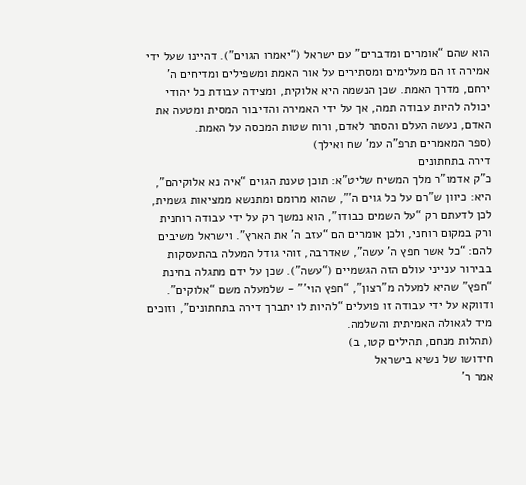הוא שהם “אומרים ומדברים” עם ישראל (“יאמרו הגוים”). דהיינו שעל ידי אמירה זו הם מעלימים ומסתירים על אור האמת ומשפילים ומדיחים ה’ ירחם, מדרך האמת. שכן הנשמה היא אלוקית, ומצידה עבודת כל יהודי יכולה להיות עבודה תמה, אך על ידי האמירה והדיבור המסית ומטעה את האדם, נעשה העלם והסתר לאדם, ורוח שטות המכסה על האמת.
(ספר המאמרים תרפ”ה עמ’ שח ואילך)
דירה בתחתונים
כ”ק אדמו”ר מלך המשיח שליט”א: תוכן טענת הגוים “איה נא אלוקיהם”, היא: כיוון ש”רם על כל גוים ה’”, שהוא מרומם ומתנשא ממציאות גשמית, לכן לדעתם רק “על השמים כבודו”, הוא נמשך רק על ידי עבודה רוחנית ורק במקום רוחני, ולכן אומרים הם “עזב ה’ את הארץ”. וישראל משיבים להם: “כל אשר חפץ ה’ עשה”, שאדרבה, זוהי גודל המעלה בהתעסקות בבירור ענייני עולם הזה הגשמיים (“עשה”). שכן על ידם מתגלה בחינת “חפץ” שהיא למעלה מ”רצון”, “חפץ הוי’” - שלמעלה משם “אלוקים”. ודווקא על ידי עבודה זו פועלים “להיות לו יתברך דירה בתחתונים”, וזוכים מיד לגאולה האמיתית והשלמה.
(תהלות מנחם, תהילים קטו, ב)
חידושו של נשיא בישראל
אמר ר’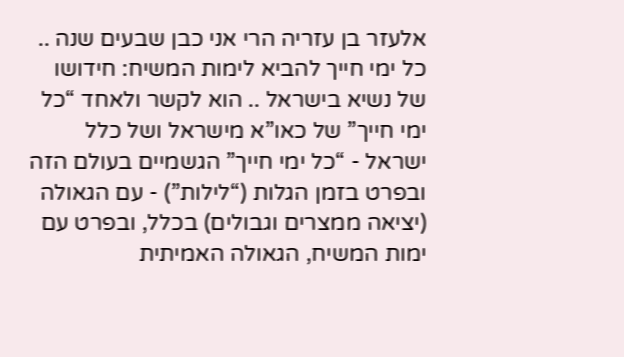אלעזר בן עזריה הרי אני כבן שבעים שנה .. כל ימי חייך להביא לימות המשיח: חידושו של נשיא בישראל .. הוא לקשר ולאחד “כל ימי חייך” של כאו”א מישראל ושל כלל ישראל - “כל ימי חייך” הגשמיים בעולם הזה ובפרט בזמן הגלות (“לילות”) - עם הגאולה (יציאה ממצרים וגבולים) בכלל, ובפרט עם ימות המשיח, הגאולה האמיתית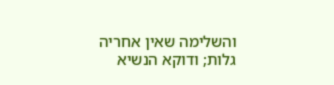והשלימה שאין אחריה גלות; ודוקא הנשיא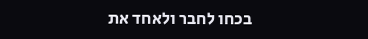בכחו לחבר ולאחד את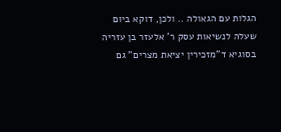הגלות עם הגאולה .. ולכן, דוקא ביום שעלה לנשיאות עסק ר’ אלעזר בן עזריה בסוגיא ד”מזכירין יציאת מצרים” גם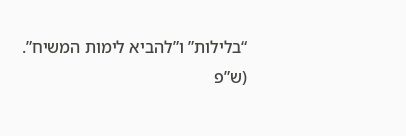“בלילות” ו”להביא לימות המשיח”.
(ש”פ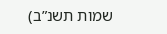שמות תשנ”ב)